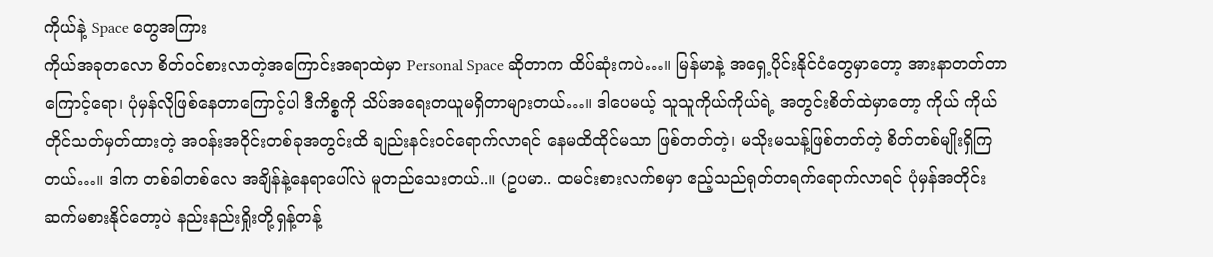ကိုယ်နဲ့ Space တွေအကြား
ကိုယ်အခုတလော စိတ်ဝင်စားလာတဲ့အကြောင်းအရာထဲမှာ Personal Space ဆိုတာက ထိပ်ဆုံးကပဲ…။ မြန်မာနဲ့ အရှေ့ပိုင်းနိုင်ငံတွေမှာတော့ အားနာတတ်တာကြောင့်ရော၊ ပုံမှန်လိုဖြစ်နေတာကြောင့်ပါ ဒီကိစ္စကို သိပ်အရေးတယူမရှိတာများတယ်…။ ဒါပေမယ့် သူသူကိုယ်ကိုယ်ရဲ့ အတွင်းစိတ်ထဲမှာတော့ ကိုယ် ကိုယ်တိုင်သတ်မှတ်ထားတဲ့ အဝန်းအဝိုင်းတစ်ခုအတွင်းထိ ချည်းနင်းဝင်ရောက်လာရင် နေမထိထိုင်မသာ ဖြစ်တတ်တဲ့၊ မသိုးမသန့်ဖြစ်တတ်တဲ့ စိတ်တစ်မျိုးရှိကြတယ်…။ ဒါက တစ်ခါတစ်လေ အချိန်နဲ့နေရာပေါ်လဲ မူတည်သေးတယ်..။ (ဥပမာ.. ထမင်းစားလက်စမှာ ဧည့်သည်ရုတ်တရက်ရောက်လာရင် ပုံမှန်အတိုင်း ဆက်မစားနိုင်တော့ပဲ နည်းနည်းရှိုးတို့ရှန့်တန့်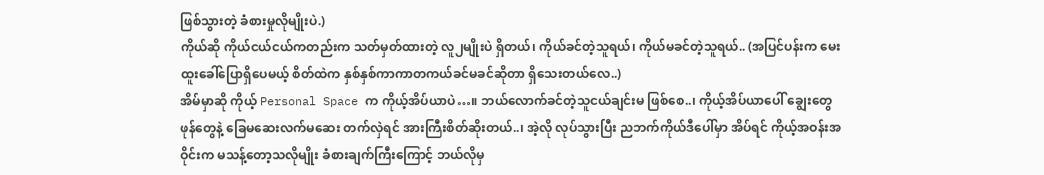ဖြစ်သွားတဲ့ ခံစားမှုလိုမျိုးပဲ.)
ကိုယ်ဆို ကိုယ်ငယ်ငယ်ကတည်းက သတ်မှတ်ထားတဲ့ လူ၂မျိုးပဲ ရှိတယ်၊ ကိုယ်ခင်တဲ့သူရယ်၊ ကိုယ်မခင်တဲ့သူရယ်.. (အပြင်ပန်းက မေးထူးခေါ်ပြောရှိပေမယ့် စိတ်ထဲက နှစ်နှစ်ကာကာတကယ်ခင်မခင်ဆိုတာ ရှိသေးတယ်လေ..)
အိမ်မှာဆို ကိုယ့် Personal Space က ကိုယ့်အိပ်ယာပဲ…။ ဘယ်လောက်ခင်တဲ့သူငယ်ချင်းမ ဖြစ်စေ..၊ ကိုယ့်အိပ်ယာပေါ် ချွေးတွေဖုန်တွေနဲ့ ခြေမဆေးလက်မဆေး တက်လှဲရင် အားကြီးစိတ်ဆိုးတယ်..၊ အဲ့လို လုပ်သွားပြီး ညဘက်ကိုယ်ဒီပေါ်မှာ အိပ်ရင် ကိုယ့်အဝန်းအဝိုင်းက မသန့်တော့သလိုမျိုး ခံစားချက်ကြီးကြောင့် ဘယ်လိုမှ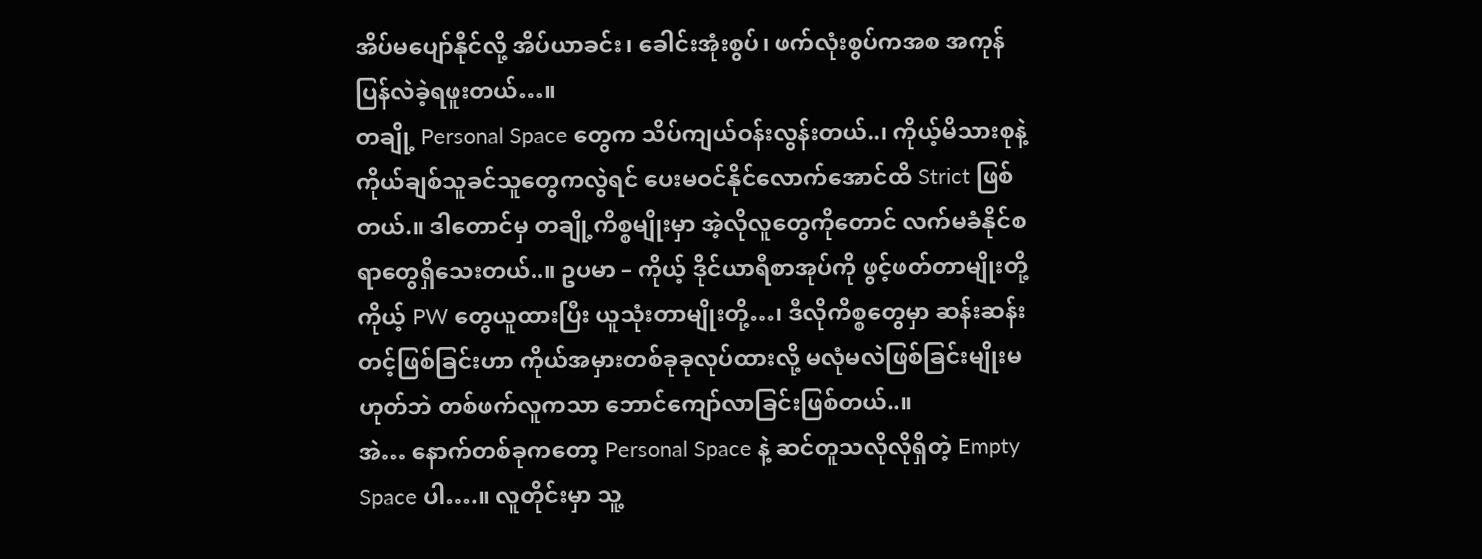အိပ်မပျော်နိုင်လို့ အိပ်ယာခင်း၊ ခေါင်းအုံးစွပ်၊ ဖက်လုံးစွပ်ကအစ အကုန်ပြန်လဲခဲ့ရဖူးတယ်…။
တချို့ Personal Space တွေက သိပ်ကျယ်ဝန်းလွန်းတယ်..၊ ကိုယ့်မိသားစုနဲ့ ကိုယ်ချစ်သူခင်သူတွေကလွဲရင် ပေးမဝင်နိုင်လောက်အောင်ထိ Strict ဖြစ်တယ်.။ ဒါတောင်မှ တချို့ကိစ္စမျိုးမှာ အဲ့လိုလူတွေကိုတောင် လက်မခံနိုင်စရာတွေရှိသေးတယ်..။ ဥပမာ – ကိုယ့် ဒိုင်ယာရီစာအုပ်ကို ဖွင့်ဖတ်တာမျိုးတို့ ကိုယ့် PW တွေယူထားပြီး ယူသုံးတာမျိုးတို့…၊ ဒီလိုကိစ္စတွေမှာ ဆန်းဆန်းတင့်ဖြစ်ခြင်းဟာ ကိုယ်အမှားတစ်ခုခုလုပ်ထားလို့ မလုံမလဲဖြစ်ခြင်းမျိုးမဟုတ်ဘဲ တစ်ဖက်လူကသာ ဘောင်ကျော်လာခြင်းဖြစ်တယ်..။
အဲ… နောက်တစ်ခုကတော့ Personal Space နဲ့ ဆင်တူသလိုလိုရှိတဲ့ Empty Space ပါ….။ လူတိုင်းမှာ သူ့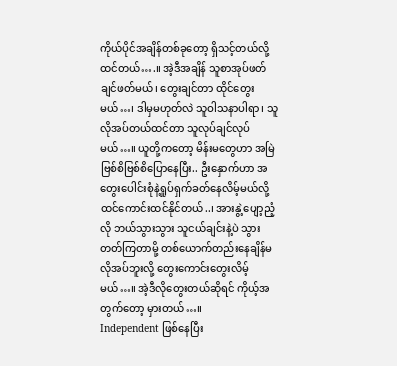ကိုယ်ပိုင်အချိန်တစ်ခုတော့ ရှိသင့်တယ်လို့ ထင်တယ်….။ အဲ့ဒီအချိန် သူစာအုပ်ဖတ်ချင်ဖတ်မယ်၊ တွေးချင်တာ ထိုင်တွေးမယ်…၊ ဒါမှမဟုတ်လဲ သူဝါသနာပါရာ၊ သူလိုအပ်တယ်ထင်တာ သူလုပ်ချင်လုပ်မယ်…။ ယူတို့ကတော့ မိန်းမတွေဟာ အမြဲဗြစ်စိဗြစ်စိပြောနေပြီး.. ဦးနှောက်ဟာ အတွေးပေါင်းစုံနဲ့ရှုပ်ရှက်ခတ်နေလိမ့်မယ်လို့ ထင်ကောင်းထင်နိုင်တယ်..၊ အားနွဲ့ပျော့ညံ့လို ဘယ်သွားသွား သူငယ်ချင်းနဲ့ပဲ သွားတတ်ကြတာမို့ တစ်ယောက်တည်းနေချိန်မလိုအပ်ဘူးလို့ တွေးကောင်းတွေးလိမ့်မယ်…။ အဲ့ဒီလိုတွေးတယ်ဆိုရင် ကိုယ့်အတွက်တော့ မှားတယ်…။
Independent ဖြစ်နေပြီး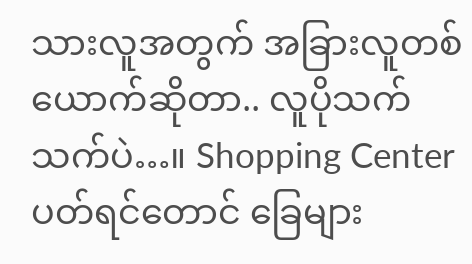သားလူအတွက် အခြားလူတစ်ယောက်ဆိုတာ.. လူပိုသက်သက်ပဲ…။ Shopping Center ပတ်ရင်တောင် ခြေများ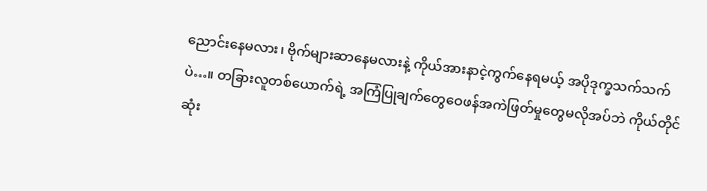ညောင်းနေမလား၊ ဗိုက်များဆာနေမလားနဲ့ ကိုယ်အားနာငဲ့ကွက်နေရမယ့် အပိုဒုက္ခသက်သက်ပဲ…။ တခြားလူတစ်ယောက်ရဲ့ အကြံပြုချက်တွေဝေဖန်အကဲဖြတ်မှုတွေမလိုအပ်ဘဲ ကိုယ်တိုင်ဆုံး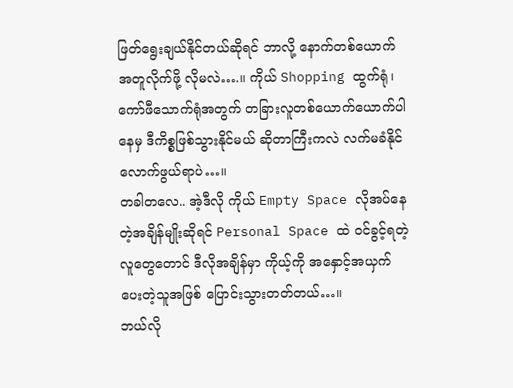ဖြတ်ရွေးချယ်နိုင်တယ်ဆိုရင် ဘာလို့ နောက်တစ်ယောက်အတူလိုက်ဖို့ လိုမလဲ….။ ကိုယ် Shopping ထွက်ရုံ၊ ကော်ဖီသောက်ရုံအတွက် တခြားလူတစ်ယောက်ယောက်ပါနေမှ ဒီကိစ္စဖြစ်သွားနိုင်မယ် ဆိုတာကြီးကလဲ လက်မခံနိုင်လောက်ဖွယ်ရာပဲ…။
တခါတလေ.. အဲ့ဒီလို ကိုယ် Empty Space လိုအပ်နေတဲ့အချိန်မျိုးဆိုရင် Personal Space ထဲ ဝင်ခွင့်ရတဲ့ လူတွေတောင် ဒီလိုအချိန်မှာ ကိုယ့်ကို အနှောင့်အယှက်ပေးတဲ့သူအဖြစ် ပြောင်းသွားတတ်တယ်…။
ဘယ်လို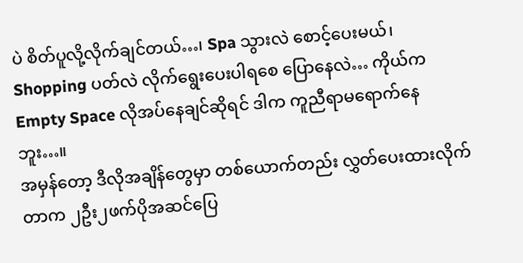ပဲ စိတ်ပူလို့လိုက်ချင်တယ်…၊ Spa သွားလဲ စောင့်ပေးမယ်၊ Shopping ပတ်လဲ လိုက်ရွေးပေးပါရစေ ပြောနေလဲ… ကိုယ်က Empty Space လိုအပ်နေချင်ဆိုရင် ဒါက ကူညီရာမရောက်နေဘူး…။
အမှန်တော့ ဒီလိုအချိန်တွေမှာ တစ်ယောက်တည်း လွှတ်ပေးထားလိုက်တာက ၂ဦး၂ဖက်ပိုအဆင်ပြေ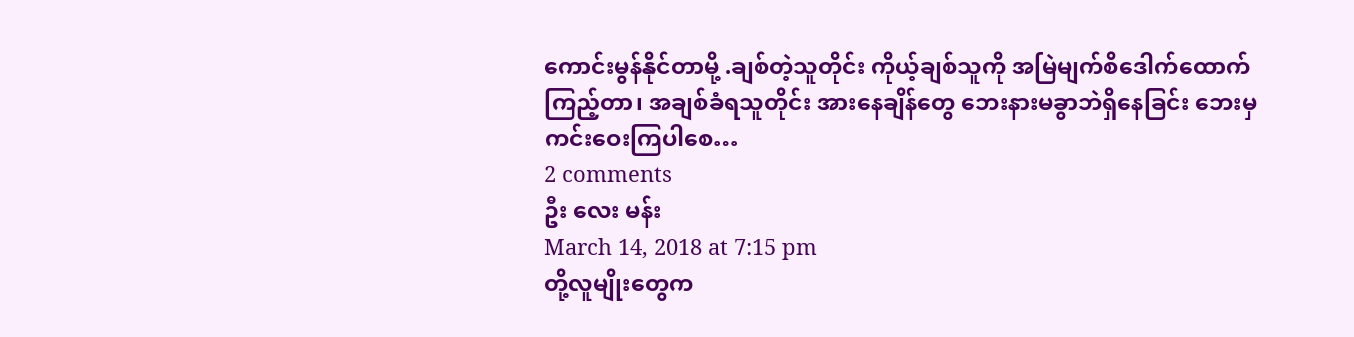ကောင်းမွန်နိုင်တာမို့ .ချစ်တဲ့သူတိုင်း ကိုယ့်ချစ်သူကို အမြဲမျက်စိဒေါက်ထောက်ကြည့်တာ၊ အချစ်ခံရသူတိုင်း အားနေချိန်တွေ ဘေးနားမခွာဘဲရှိနေခြင်း ဘေးမှ ကင်းဝေးကြပါစေ…
2 comments
ဦး လေး မန်း
March 14, 2018 at 7:15 pm
တို့လူမျိုးတွေက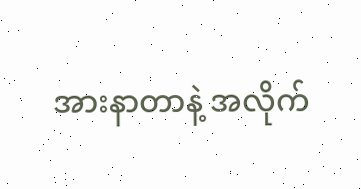အားနာတာနဲ့ အလိုက်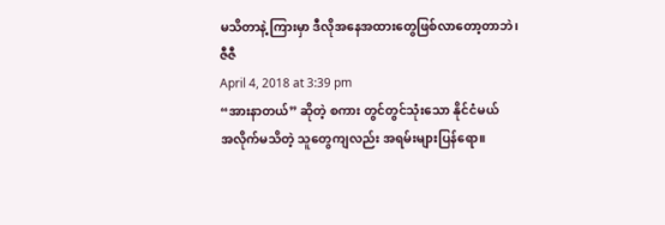မသိတာနဲ့ ကြားမှာ ဒီလိုအနေအထားတွေဖြစ်လာတော့တာဘဲ၊
ဇီဇီ
April 4, 2018 at 3:39 pm
“အားနာတယ်” ဆိုတဲ့ စကား တွင်တွင်သုံးသော နိုင်ငံမယ်
အလိုက်မသိတဲ့ သူတွေကျလည်း အရမ်းများပြန်ရော။